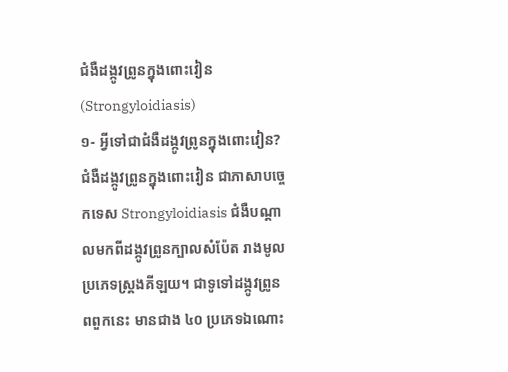ជំងឺដង្កូវព្រូនក្នុងពោះវៀន(Strongyloidiasis)
១- អ្វីទៅជាជំងឺដង្កូវព្រូនក្នុងពោះវៀន?
ជំងឺដង្កូវព្រូនក្នុងពោះវៀន ជាភាសាបច្ចេកទេស Strongyloidiasis ជំងឺបណ្ដាលមកពីដង្កូវព្រូនក្បាលសំប៉ែត រាងមូលប្រភេទស្ត្រងគីឡយ។ ជាទូទៅដង្កូវព្រូនពពួកនេះ មានជាង ៤០ ប្រភេទឯណោះ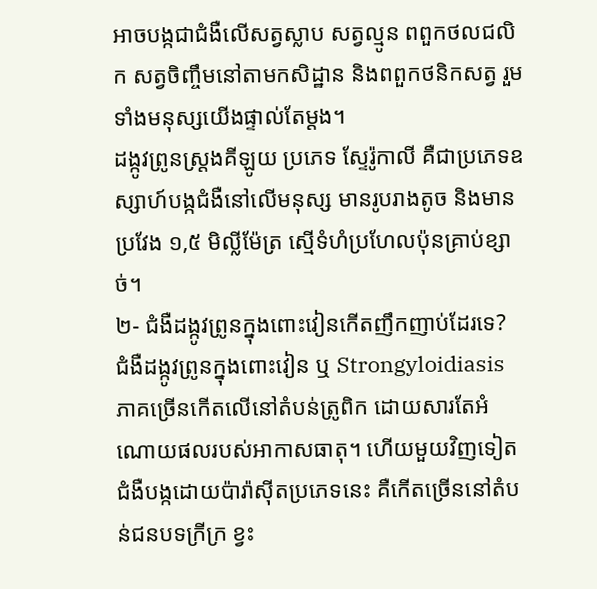អាចបង្កជាជំងឺលើសត្វស្លាប សត្វល្មូន ពពួកថលជលិក សត្វចិញ្ចឹមនៅតាមកសិដ្ឋាន និងពពួកថនិកសត្វ រួមទាំងមនុស្សយើងផ្ទាល់តែម្តង។
ដង្កូវព្រូនស្ត្រងគីឡូយ ប្រភេទ ស្ទែរ៉ូកាលី គឺជាប្រភេទឧស្សាហ៍បង្កជំងឺនៅលើមនុស្ស មានរូបរាងតូច និងមានប្រវែង ១,៥ មិល្លីម៉ែត្រ ស្មើទំហំប្រហែលប៉ុនគ្រាប់ខ្សាច់។
២- ជំងឺដង្កូវព្រូនក្នុងពោះវៀនកើតញឹកញាប់ដែរទេ?
ជំងឺដង្កូវព្រូនក្នុងពោះវៀន ឬ Strongyloidiasis ភាគច្រើនកើតលើនៅតំបន់ត្រូពិក ដោយសារតែអំណោយផលរបស់អាកាសធាតុ។ ហើយមួយវិញទៀត ជំងឺបង្កដោយប៉ារ៉ាស៊ីតប្រភេទនេះ គឺកើតច្រើននៅតំបន់ជនបទក្រីក្រ ខ្វះ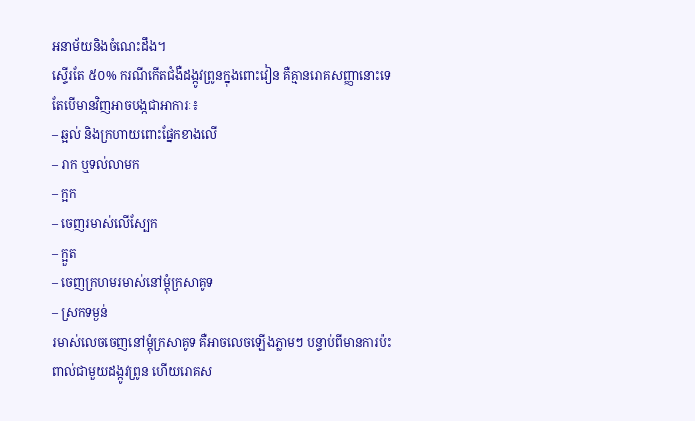អនាម័យនិងចំណេះដឹង។
ស្ទើរតែ ៥០% ករណីកើតជំងឺដង្កូវព្រូនក្នុងពោះវៀន គឺគ្មានរោគសញ្ញានោះទេ តែបើមានវិញអាចបង្កជាអាការៈ៖
– ឆ្អល់ និងក្រហាយពោះផ្នែកខាងលើ
– រាក ឬទល់លាមក
– ក្អក
– ចេញរមាស់លើស្បែក
– ក្អួត
– ចេញក្រហមរមាស់នៅម្ដុំក្រសាគូទ
– ស្រកទម្ងន់
រមាស់លេចចេញនៅម្ដុំក្រសាគូទ គឺអាចលេចឡើងភ្លាមៗ បន្ទាប់ពីមានការប៉ះពាល់ជាមួយដង្កូវព្រូន ហើយរោគស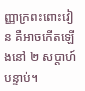ញ្ញាក្រពះពោះវៀន គឺអាចកើតឡើងនៅ ២ សប្តាហ៍បន្ទាប់។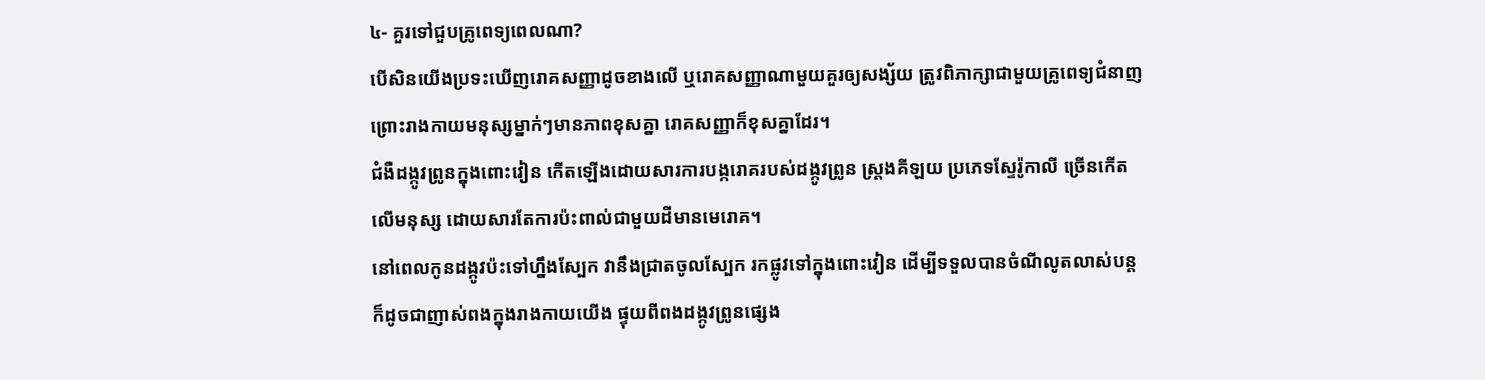៤- គួរទៅជួបគ្រូពេទ្យពេលណា?
បើសិនយើងប្រទះឃើញរោគសញ្ញាដូចខាងលើ ឬរោគសញ្ញាណាមួយគួរឲ្យសង្ស័យ ត្រូវពិភាក្សាជាមួយគ្រូពេទ្យជំនាញ ព្រោះរាងកាយមនុស្សម្នាក់ៗមានភាពខុសគ្នា រោគសញ្ញាក៏ខុសគ្នាដែរ។
ជំងឺដង្កូវព្រូនក្នុងពោះវៀន កើតឡើងដោយសារការបង្ករោគរបស់ដង្កូវព្រូន ស្ត្រងគីឡយ ប្រភេទស្ទែរ៉ូកាលី ច្រើនកើតលើមនុស្ស ដោយសារតែការប៉ះពាល់ជាមួយដីមានមេរោគ។
នៅពេលកូនដង្កូវប៉ះទៅហ្នឹងស្បែក វានឹងជ្រាតចូលស្បែក រកផ្លូវទៅក្នុងពោះវៀន ដើម្បីទទួលបានចំណីលូតលាស់បន្ត ក៏ដូចជាញាស់ពងក្នុងរាងកាយយើង ផ្ទុយពីពងដង្កូវព្រូនផ្សេង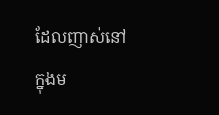ដែលញាស់នៅក្នុងម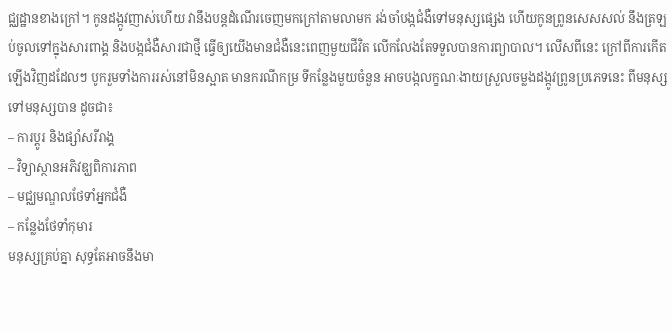ជ្ឈដ្ឋានខាងក្រៅ។ កូនដង្កូវញាស់ហើយ វានឹងបន្តដំណើរចេញមកក្រៅតាមលាមក រង់ចាំបង្កជំងឺទៅមនុស្សផ្សេង ហើយកូនព្រូនសេសសល់ នឹងត្រឡប់ចូលទៅក្នុងសារពាង្គ និងបង្កជំងឺសារជាថ្មី ធ្វើឲ្យយើងមានជំងឺនេះពេញមួយជីវិត លើកលែងតែទទួលបានការព្យាបាល។ លើសពីនេះ ក្រៅពីការកើតឡើងវិញដដែលៗ បូករួមទាំងការរស់នៅមិនស្អាត មានករណីកម្រ ទីកន្លែងមួយចំនួន អាចបង្កលក្ខណៈងាយស្រួលចម្លងដង្កូវព្រូនប្រភេទនេះ ពីមនុស្សទៅមនុស្សបាន ដូចជា៖
– ការប្ដូរ និងផ្សាំសរីរាង្គ
– វិទ្យាស្ថានអភិវឌ្ឃពិការភាព
– មជ្ឈមណ្ឌលថែទាំអ្នកជំងឺ
– កន្លែងថែទាំកុមារ
មនុស្សគ្រប់គ្នា សុទ្ធតែអាចនឹងមា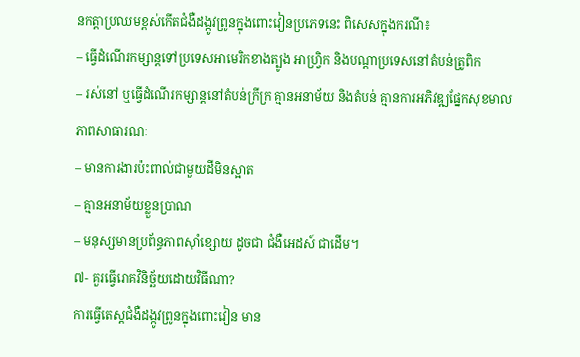នកត្តាប្រឈមខ្ពស់កើតជំងឺដង្កូវព្រូនក្នុងពោះវៀនប្រភេទនេះ ពិសេសក្នុងករណី៖
– ធ្វើដំណើរកម្សាន្តទៅប្រទេសអាមេរិកខាងត្បូង អាហ្រ្វិក និងបណ្តាប្រទេសនៅតំបន់ត្រូពិក
– រស់នៅ ឬធ្វើដំណើរកម្សាន្តនៅតំបន់ក្រីក្រ គ្មានអនាម័យ និងតំបន់ គ្មានការអភិវឌ្ឍផ្នែកសុខមាលភាពសាធារណៈ
– មានការងារប៉ះពាល់ជាមួយដីមិនស្អាត
– គ្មានអនាម័យខ្លួនប្រាណ
– មនុស្សមានប្រព័ន្ធភាពស៊ាំខ្សោយ ដូចជា ជំងឺអេដស៍ ជាដើម។
៧- គួរធ្វើរោគវិនិច្ឆ័យដោយវិធីណា?
ការធ្វើតេស្តជំងឺដង្កូវព្រូនក្នុងពោះវៀន មាន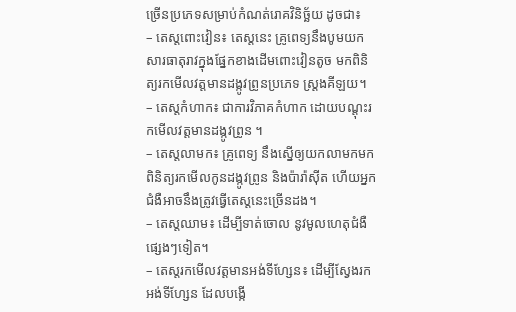ច្រើនប្រភេទសម្រាប់កំណត់រោគវិនិច្ឆ័យ ដូចជា៖
– តេស្តពោះវៀន៖ តេស្តនេះ គ្រូពេទ្យនឹងបូមយកសារធាតុរាវក្នុងផ្នែកខាងដើមពោះវៀនតូច មកពិនិត្យរកមើលវត្តមានដង្កូវព្រូនប្រភេទ ស្ត្រងគីឡយ។
– តេស្តកំហាក៖ ជាការវិភាគកំហាក ដោយបណ្ដុះរកមើលវត្តមានដង្កូវព្រូន ។
– តេស្តលាមក៖ គ្រូពេទ្យ នឹងស្នើឲ្យយកលាមកមកពិនិត្យរកមើលកូនដង្កូវព្រូន និងប៉ារ៉ាស៊ីត ហើយអ្នកជំងឺអាចនឹងត្រូវធ្វើតេស្តនេះច្រើនដង។
– តេស្តឈាម៖ ដើម្បីទាត់ចោល នូវមូលហេតុជំងឺផ្សេងៗទៀត។
– តេស្តរកមើលវត្តមានអង់ទីហ្សែន៖ ដើម្បីស្វែងរកអង់ទីហ្សែន ដែលបង្កើ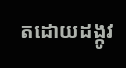តដោយដង្កូវ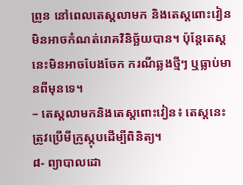ព្រូន នៅពេលតេស្តលាមក និងតេស្តពោះវៀន មិនអាចកំណត់រោគវិនិច្ឆ័យបាន។ ប៉ុន្តែតេស្តនេះមិនអាចបែងចែក ករណីឆ្លងថ្មីៗ ឬធ្លាប់មានពីមុនទេ។
– តេស្តលាមកនិងតេស្តពោះវៀន៖ តេស្តនេះ ត្រូវប្រើមីក្រូស្កុបដើម្បីពិនិត្យ។
៨- ព្យាបាលដោ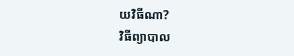យវិធីណា?
វិធីព្យាបាល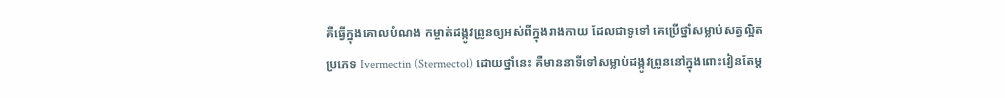គឺធ្វើក្នុងគោលបំណង កម្ចាត់ដង្កូវព្រូនឲ្យអស់ពីក្នុងរាងកាយ ដែលជាទូទៅ គេប្រើថ្នាំសម្លាប់សត្វល្អិតប្រភេទ Ivermectin (Stermectol) ដោយថ្នាំនេះ គឺមាននាទីទៅសម្លាប់ដង្កូវព្រូននៅក្នុងពោះវៀនតែម្ដ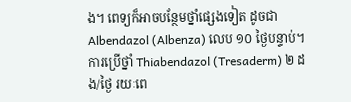ង។ ពេទ្យក៏អាចបន្ថែមថ្នាំផ្សេងទៀត ដូចជា Albendazol (Albenza) លេប ១០ ថ្ងៃបន្ទាប់។ ការប្រើថ្នាំ Thiabendazol (Tresaderm) ២ ដង/ថ្ងៃ រយៈពេ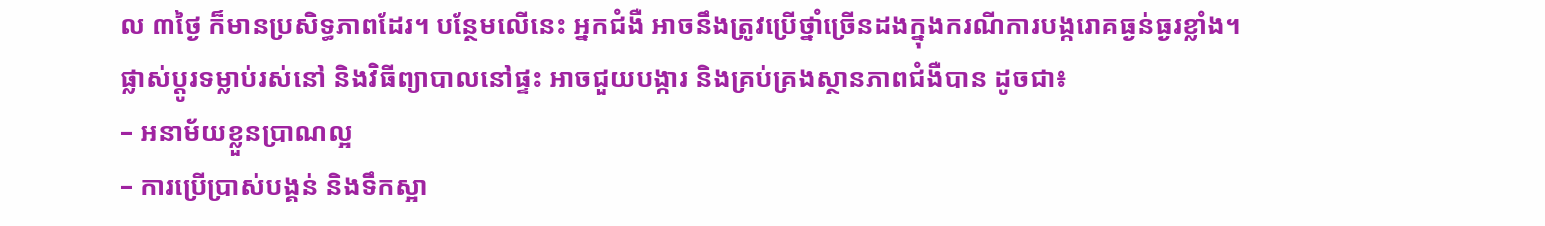ល ៣ថ្ងៃ ក៏មានប្រសិទ្ធភាពដែរ។ បន្ថែមលើនេះ អ្នកជំងឺ អាចនឹងត្រូវប្រើថ្នាំច្រើនដងក្នុងករណីការបង្ករោគធ្ងន់ធ្ងរខ្លាំង។
ផ្លាស់ប្តូរទម្លាប់រស់នៅ និងវិធីព្យាបាលនៅផ្ទះ អាចជួយបង្ការ និងគ្រប់គ្រងស្ថានភាពជំងឺបាន ដូចជា៖
– អនាម័យខ្លួនប្រាណល្អ
– ការប្រើប្រាស់បង្គន់ និងទឹកស្អា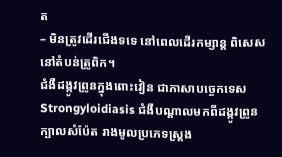ត
– មិនត្រូវដើរជើងទទេ នៅពេលដើរកម្សាន្ត ពិសេសនៅតំបន់ត្រូពិក។
ជំងឺដង្កូវព្រូនក្នុងពោះវៀន ជាភាសាបច្ចេកទេស Strongyloidiasis ជំងឺបណ្ដាលមកពីដង្កូវព្រូនក្បាលសំប៉ែត រាងមូលប្រភេទស្ត្រង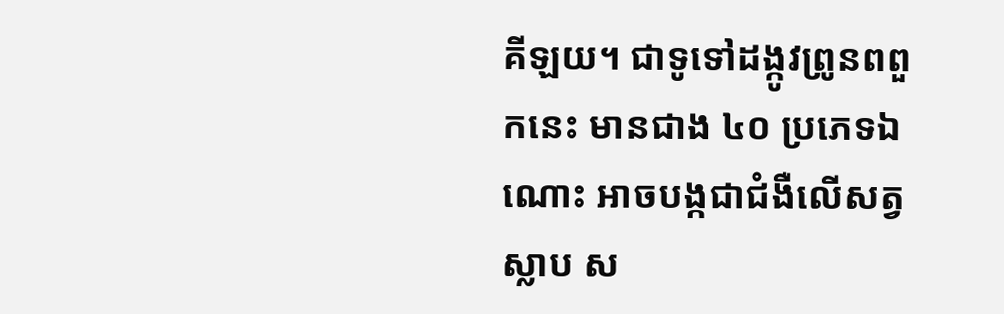គីឡយ។ ជាទូទៅដង្កូវព្រូនពពួកនេះ មានជាង ៤០ ប្រភេទឯណោះ អាចបង្កជាជំងឺលើសត្វស្លាប ស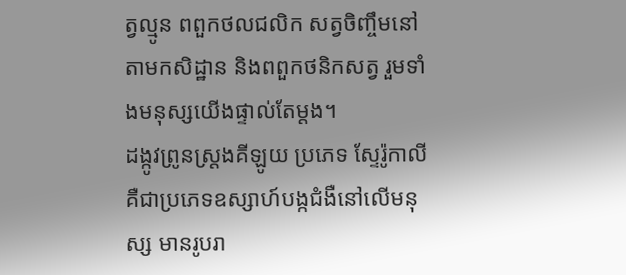ត្វល្មូន ពពួកថលជលិក សត្វចិញ្ចឹមនៅតាមកសិដ្ឋាន និងពពួកថនិកសត្វ រួមទាំងមនុស្សយើងផ្ទាល់តែម្តង។
ដង្កូវព្រូនស្ត្រងគីឡូយ ប្រភេទ ស្ទែរ៉ូកាលី គឺជាប្រភេទឧស្សាហ៍បង្កជំងឺនៅលើមនុស្ស មានរូបរា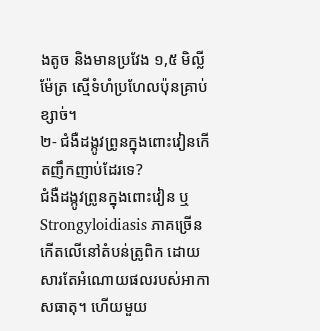ងតូច និងមានប្រវែង ១,៥ មិល្លីម៉ែត្រ ស្មើទំហំប្រហែលប៉ុនគ្រាប់ខ្សាច់។
២- ជំងឺដង្កូវព្រូនក្នុងពោះវៀនកើតញឹកញាប់ដែរទេ?
ជំងឺដង្កូវព្រូនក្នុងពោះវៀន ឬ Strongyloidiasis ភាគច្រើនកើតលើនៅតំបន់ត្រូពិក ដោយសារតែអំណោយផលរបស់អាកាសធាតុ។ ហើយមួយ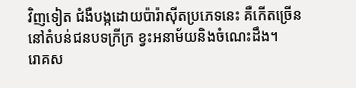វិញទៀត ជំងឺបង្កដោយប៉ារ៉ាស៊ីតប្រភេទនេះ គឺកើតច្រើននៅតំបន់ជនបទក្រីក្រ ខ្វះអនាម័យនិងចំណេះដឹង។
រោគស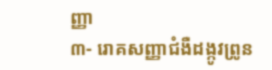ញ្ញា
៣- រោគសញ្ញាជំងឺដង្កូវព្រូន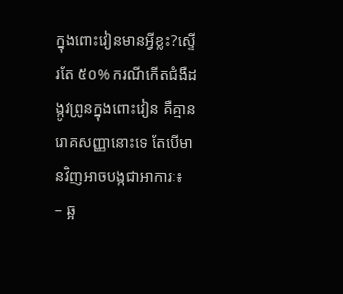ក្នុងពោះវៀនមានអ្វីខ្លះ?ស្ទើរតែ ៥០% ករណីកើតជំងឺដង្កូវព្រូនក្នុងពោះវៀន គឺគ្មានរោគសញ្ញានោះទេ តែបើមានវិញអាចបង្កជាអាការៈ៖
– ឆ្អ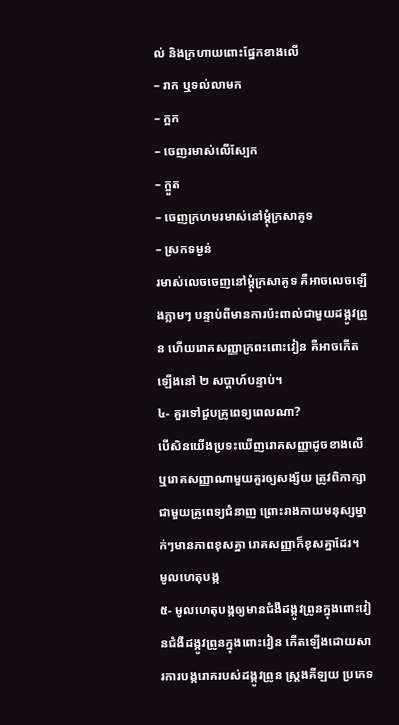ល់ និងក្រហាយពោះផ្នែកខាងលើ
– រាក ឬទល់លាមក
– ក្អក
– ចេញរមាស់លើស្បែក
– ក្អួត
– ចេញក្រហមរមាស់នៅម្ដុំក្រសាគូទ
– ស្រកទម្ងន់
រមាស់លេចចេញនៅម្ដុំក្រសាគូទ គឺអាចលេចឡើងភ្លាមៗ បន្ទាប់ពីមានការប៉ះពាល់ជាមួយដង្កូវព្រូន ហើយរោគសញ្ញាក្រពះពោះវៀន គឺអាចកើតឡើងនៅ ២ សប្តាហ៍បន្ទាប់។
៤- គួរទៅជួបគ្រូពេទ្យពេលណា?
បើសិនយើងប្រទះឃើញរោគសញ្ញាដូចខាងលើ ឬរោគសញ្ញាណាមួយគួរឲ្យសង្ស័យ ត្រូវពិភាក្សាជាមួយគ្រូពេទ្យជំនាញ ព្រោះរាងកាយមនុស្សម្នាក់ៗមានភាពខុសគ្នា រោគសញ្ញាក៏ខុសគ្នាដែរ។
មូលហេតុបង្ក
៥- មូលហេតុបង្កឲ្យមានជំងឺដង្កូវព្រូនក្នុងពោះវៀនជំងឺដង្កូវព្រូនក្នុងពោះវៀន កើតឡើងដោយសារការបង្ករោគរបស់ដង្កូវព្រូន ស្ត្រងគីឡយ ប្រភេទ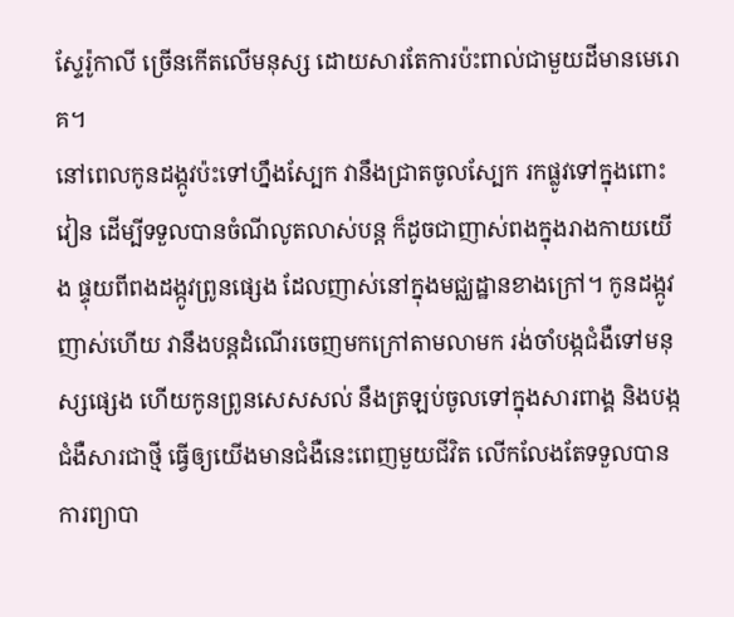ស្ទែរ៉ូកាលី ច្រើនកើតលើមនុស្ស ដោយសារតែការប៉ះពាល់ជាមួយដីមានមេរោគ។
នៅពេលកូនដង្កូវប៉ះទៅហ្នឹងស្បែក វានឹងជ្រាតចូលស្បែក រកផ្លូវទៅក្នុងពោះវៀន ដើម្បីទទួលបានចំណីលូតលាស់បន្ត ក៏ដូចជាញាស់ពងក្នុងរាងកាយយើង ផ្ទុយពីពងដង្កូវព្រូនផ្សេង ដែលញាស់នៅក្នុងមជ្ឈដ្ឋានខាងក្រៅ។ កូនដង្កូវញាស់ហើយ វានឹងបន្តដំណើរចេញមកក្រៅតាមលាមក រង់ចាំបង្កជំងឺទៅមនុស្សផ្សេង ហើយកូនព្រូនសេសសល់ នឹងត្រឡប់ចូលទៅក្នុងសារពាង្គ និងបង្កជំងឺសារជាថ្មី ធ្វើឲ្យយើងមានជំងឺនេះពេញមួយជីវិត លើកលែងតែទទួលបានការព្យាបា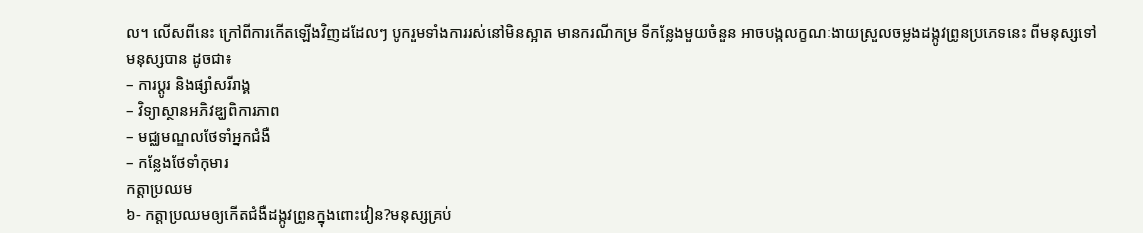ល។ លើសពីនេះ ក្រៅពីការកើតឡើងវិញដដែលៗ បូករួមទាំងការរស់នៅមិនស្អាត មានករណីកម្រ ទីកន្លែងមួយចំនួន អាចបង្កលក្ខណៈងាយស្រួលចម្លងដង្កូវព្រូនប្រភេទនេះ ពីមនុស្សទៅមនុស្សបាន ដូចជា៖
– ការប្ដូរ និងផ្សាំសរីរាង្គ
– វិទ្យាស្ថានអភិវឌ្ឃពិការភាព
– មជ្ឈមណ្ឌលថែទាំអ្នកជំងឺ
– កន្លែងថែទាំកុមារ
កត្តាប្រឈម
៦- កត្តាប្រឈមឲ្យកើតជំងឺដង្កូវព្រូនក្នុងពោះវៀន?មនុស្សគ្រប់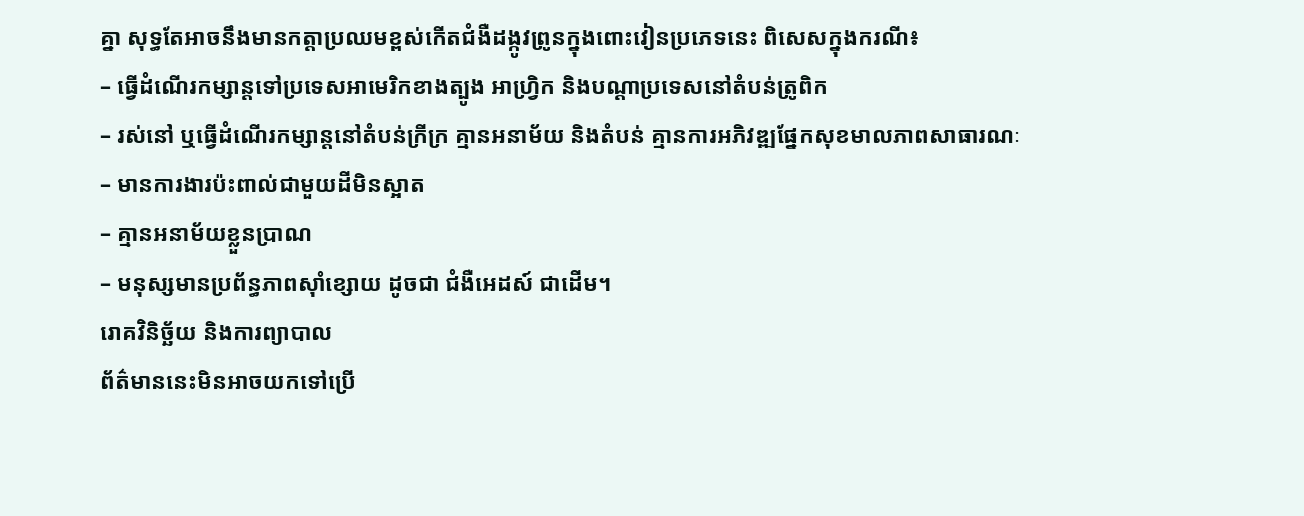គ្នា សុទ្ធតែអាចនឹងមានកត្តាប្រឈមខ្ពស់កើតជំងឺដង្កូវព្រូនក្នុងពោះវៀនប្រភេទនេះ ពិសេសក្នុងករណី៖
– ធ្វើដំណើរកម្សាន្តទៅប្រទេសអាមេរិកខាងត្បូង អាហ្រ្វិក និងបណ្តាប្រទេសនៅតំបន់ត្រូពិក
– រស់នៅ ឬធ្វើដំណើរកម្សាន្តនៅតំបន់ក្រីក្រ គ្មានអនាម័យ និងតំបន់ គ្មានការអភិវឌ្ឍផ្នែកសុខមាលភាពសាធារណៈ
– មានការងារប៉ះពាល់ជាមួយដីមិនស្អាត
– គ្មានអនាម័យខ្លួនប្រាណ
– មនុស្សមានប្រព័ន្ធភាពស៊ាំខ្សោយ ដូចជា ជំងឺអេដស៍ ជាដើម។
រោគវិនិច្ឆ័យ និងការព្យាបាល
ព័ត៌មាននេះមិនអាចយកទៅប្រើ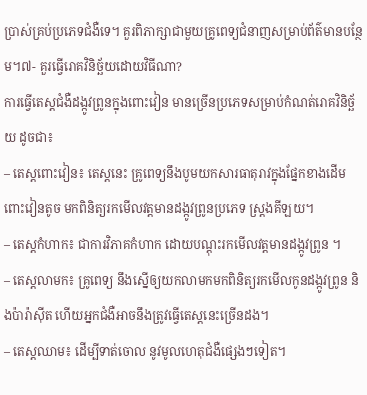ប្រាស់គ្រប់ប្រភេទជំងឺទេ។ គួរពិភាក្សាជាមួយគ្រូពេទ្យជំនាញសម្រាប់ព័ត៌មានបន្ថែម។៧- គួរធ្វើរោគវិនិច្ឆ័យដោយវិធីណា?
ការធ្វើតេស្តជំងឺដង្កូវព្រូនក្នុងពោះវៀន មានច្រើនប្រភេទសម្រាប់កំណត់រោគវិនិច្ឆ័យ ដូចជា៖
– តេស្តពោះវៀន៖ តេស្តនេះ គ្រូពេទ្យនឹងបូមយកសារធាតុរាវក្នុងផ្នែកខាងដើមពោះវៀនតូច មកពិនិត្យរកមើលវត្តមានដង្កូវព្រូនប្រភេទ ស្ត្រងគីឡយ។
– តេស្តកំហាក៖ ជាការវិភាគកំហាក ដោយបណ្ដុះរកមើលវត្តមានដង្កូវព្រូន ។
– តេស្តលាមក៖ គ្រូពេទ្យ នឹងស្នើឲ្យយកលាមកមកពិនិត្យរកមើលកូនដង្កូវព្រូន និងប៉ារ៉ាស៊ីត ហើយអ្នកជំងឺអាចនឹងត្រូវធ្វើតេស្តនេះច្រើនដង។
– តេស្តឈាម៖ ដើម្បីទាត់ចោល នូវមូលហេតុជំងឺផ្សេងៗទៀត។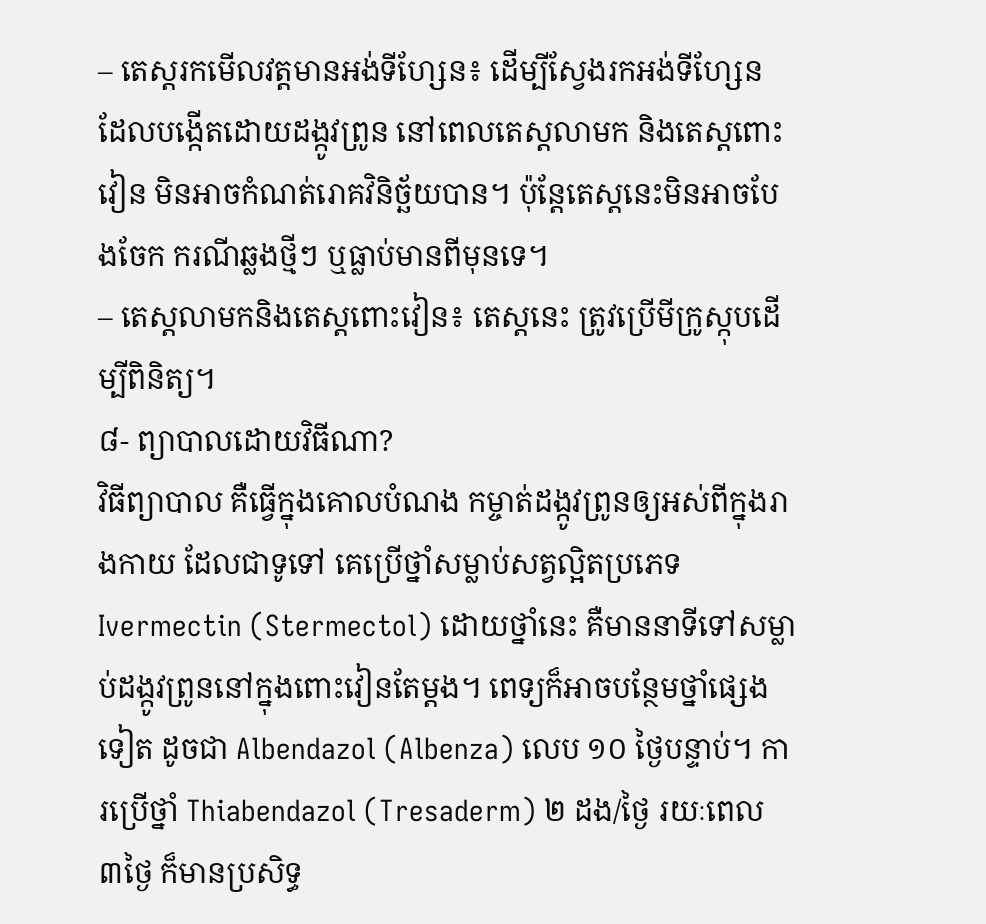– តេស្តរកមើលវត្តមានអង់ទីហ្សែន៖ ដើម្បីស្វែងរកអង់ទីហ្សែន ដែលបង្កើតដោយដង្កូវព្រូន នៅពេលតេស្តលាមក និងតេស្តពោះវៀន មិនអាចកំណត់រោគវិនិច្ឆ័យបាន។ ប៉ុន្តែតេស្តនេះមិនអាចបែងចែក ករណីឆ្លងថ្មីៗ ឬធ្លាប់មានពីមុនទេ។
– តេស្តលាមកនិងតេស្តពោះវៀន៖ តេស្តនេះ ត្រូវប្រើមីក្រូស្កុបដើម្បីពិនិត្យ។
៨- ព្យាបាលដោយវិធីណា?
វិធីព្យាបាល គឺធ្វើក្នុងគោលបំណង កម្ចាត់ដង្កូវព្រូនឲ្យអស់ពីក្នុងរាងកាយ ដែលជាទូទៅ គេប្រើថ្នាំសម្លាប់សត្វល្អិតប្រភេទ Ivermectin (Stermectol) ដោយថ្នាំនេះ គឺមាននាទីទៅសម្លាប់ដង្កូវព្រូននៅក្នុងពោះវៀនតែម្ដង។ ពេទ្យក៏អាចបន្ថែមថ្នាំផ្សេងទៀត ដូចជា Albendazol (Albenza) លេប ១០ ថ្ងៃបន្ទាប់។ ការប្រើថ្នាំ Thiabendazol (Tresaderm) ២ ដង/ថ្ងៃ រយៈពេល ៣ថ្ងៃ ក៏មានប្រសិទ្ធ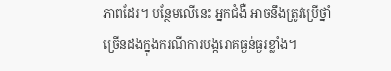ភាពដែរ។ បន្ថែមលើនេះ អ្នកជំងឺ អាចនឹងត្រូវប្រើថ្នាំច្រើនដងក្នុងករណីការបង្ករោគធ្ងន់ធ្ងរខ្លាំង។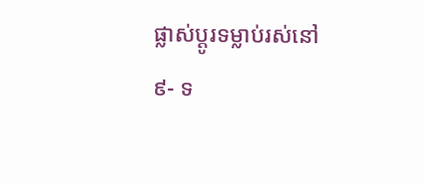ផ្លាស់ប្តូរទម្លាប់រស់នៅ
៩- ទ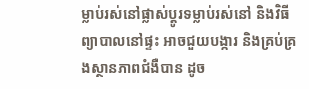ម្លាប់រស់នៅផ្លាស់ប្តូរទម្លាប់រស់នៅ និងវិធីព្យាបាលនៅផ្ទះ អាចជួយបង្ការ និងគ្រប់គ្រងស្ថានភាពជំងឺបាន ដូច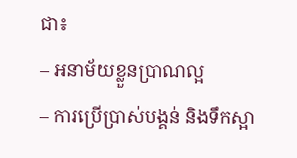ជា៖
– អនាម័យខ្លួនប្រាណល្អ
– ការប្រើប្រាស់បង្គន់ និងទឹកស្អា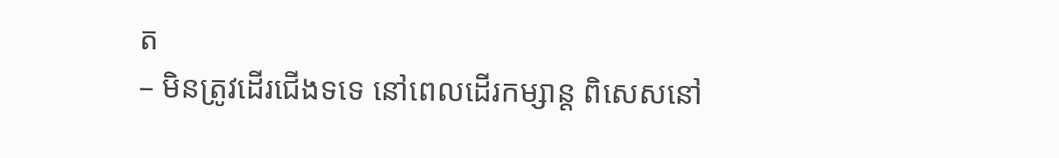ត
– មិនត្រូវដើរជើងទទេ នៅពេលដើរកម្សាន្ត ពិសេសនៅ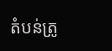តំបន់ត្រូ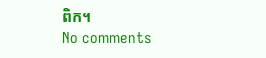ពិក។
No comments